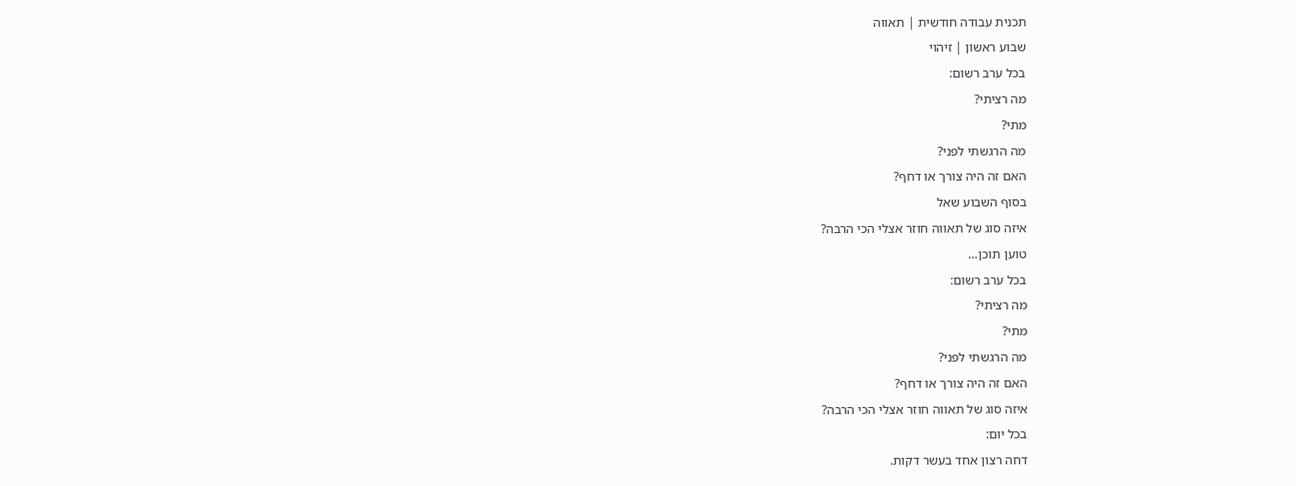תכנית עבודה חודשית | תאווה
שבוע ראשון | זיהוי
בכל ערב רשום:
מה רציתי?
מתי?
מה הרגשתי לפני?
האם זה היה צורך או דחף?
בסוף השבוע שאל
איזה סוג של תאווה חוזר אצלי הכי הרבה?
טוען תוכן…
בכל ערב רשום:
מה רציתי?
מתי?
מה הרגשתי לפני?
האם זה היה צורך או דחף?
איזה סוג של תאווה חוזר אצלי הכי הרבה?
בכל יום:
דחה רצון אחד בעשר דקות.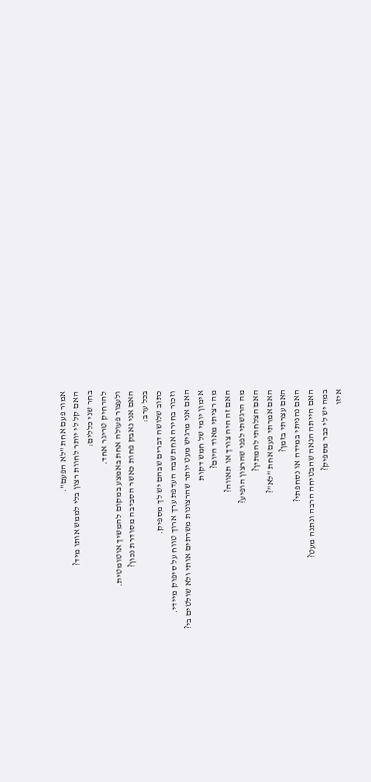אמור פעם אחת "לא הפעם".
האם קל לי יותר לחוות רצון בלי לממש אותו מיד?
בחר שני כללים:
להרחיק טריגר אחד.
ולעצור פעולה אחת באמצע במקום להמשיך אוטומטית.
האם אני נאבק פחות כאשר הסביבה מסודרת נכון?
בכל ערב:
כתוב שלושה דברים שבהם יש לך מספיק.
וזכור בחירה אחת שבה העדפת ערך ארוך טווח על סיפוק מיידי.
האם אני מרגיש מעט יותר שהרצונות משרתים אותי ולא שולטים בי?
אימון יומי של חמש דקות
מה רציתי מאוד היום?
האם זה היה צורך או תאווה?
מה הרגשתי לפני שהרצון הופיע?
האם הצלחתי להמתין?
האם אמרתי פעם אחת "לא"?
האם עצרתי בזמן?
האם נהניתי במידה או נסחפתי?
האם הייתה הנאה שהבטיחה הרבה ונתנה מעט?
במה יש לי כבר מספיק?
איזו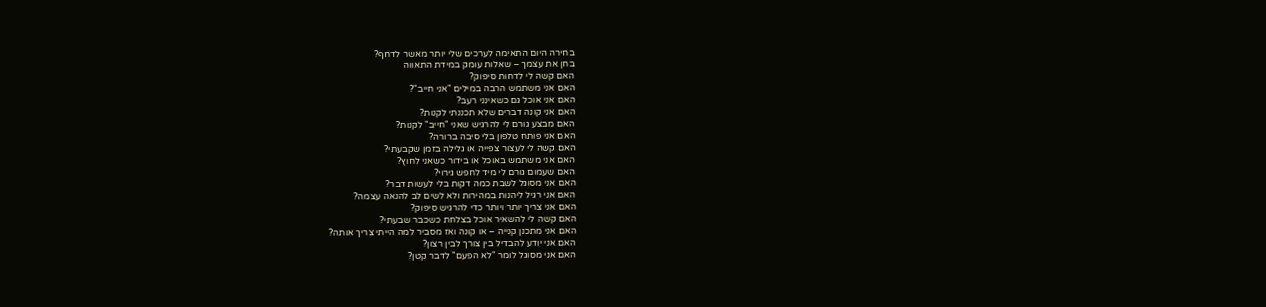בחירה היום התאימה לערכים שלי יותר מאשר לדחף?
בחן את עצמך – שאלות עומק במידת התאווה
האם קשה לי לדחות סיפוק?
האם אני משתמש הרבה במילים "אני חייב"?
האם אני אוכל גם כשאינני רעב?
האם אני קונה דברים שלא תכננתי לקנות?
האם מבצע גורם לי להרגיש שאני "חייב" לקנות?
האם אני פותח טלפון בלי סיבה ברורה?
האם קשה לי לעצור צפייה או גלילה בזמן שקבעתי?
האם אני משתמש באוכל או בידור כשאני לחוץ?
האם שעמום גורם לי מיד לחפש גירוי?
האם אני מסוגל לשבת כמה דקות בלי לעשות דבר?
האם אני רגיל ליהנות במהירות ולא לשים לב להנאה עצמה?
האם אני צריך יותר ויותר כדי להרגיש סיפוק?
האם קשה לי להשאיר אוכל בצלחת כשכבר שבעתי?
האם אני מתכנן קנייה – או קונה ואז מסביר למה הייתי צריך אותה?
האם אני יודע להבדיל בין צורך לבין רצון?
האם אני מסוגל לומר "לא הפעם" לדבר קטן?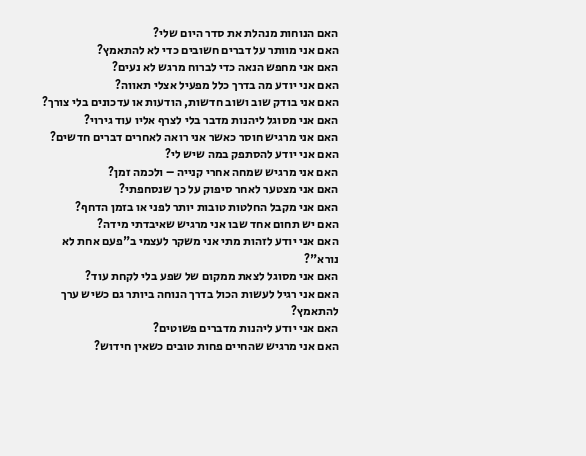האם הנוחות מנהלת את סדר היום שלי?
האם אני מוותר על דברים חשובים כדי לא להתאמץ?
האם אני מחפש הנאה כדי לברוח מרגש לא נעים?
האם אני יודע מה בדרך כלל מפעיל אצלי תאווה?
האם אני בודק שוב ושוב חדשות, הודעות או עדכונים בלי צורך?
האם אני מסוגל ליהנות מדבר בלי לצרף אליו עוד גירוי?
האם אני מרגיש חוסר כאשר אני רואה לאחרים דברים חדשים?
האם אני יודע להסתפק במה שיש לי?
האם אני מרגיש שמחה אחרי קנייה – ולכמה זמן?
האם אני מצטער לאחר סיפוק על כך שנסחפתי?
האם אני מקבל החלטות טובות יותר לפני או בזמן הדחף?
האם יש תחום אחד שבו אני מרגיש שאיבדתי מידה?
האם אני יודע לזהות מתי אני משקר לעצמי ב"פעם אחת לא נורא"?
האם אני מסוגל לצאת ממקום של שפע בלי לקחת עוד?
האם אני רגיל לעשות הכול בדרך הנוחה ביותר גם כשיש ערך להתאמץ?
האם אני יודע ליהנות מדברים פשוטים?
האם אני מרגיש שהחיים פחות טובים כשאין חידוש?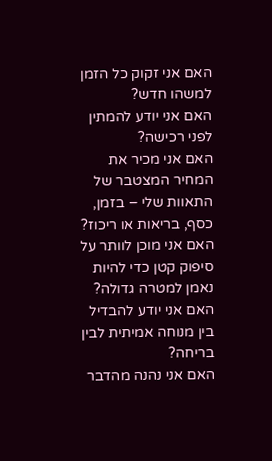האם אני זקוק כל הזמן למשהו חדש?
האם אני יודע להמתין לפני רכישה?
האם אני מכיר את המחיר המצטבר של התאוות שלי – בזמן, כסף, בריאות או ריכוז?
האם אני מוכן לוותר על סיפוק קטן כדי להיות נאמן למטרה גדולה?
האם אני יודע להבדיל בין מנוחה אמיתית לבין בריחה?
האם אני נהנה מהדבר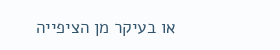או בעיקר מן הציפייה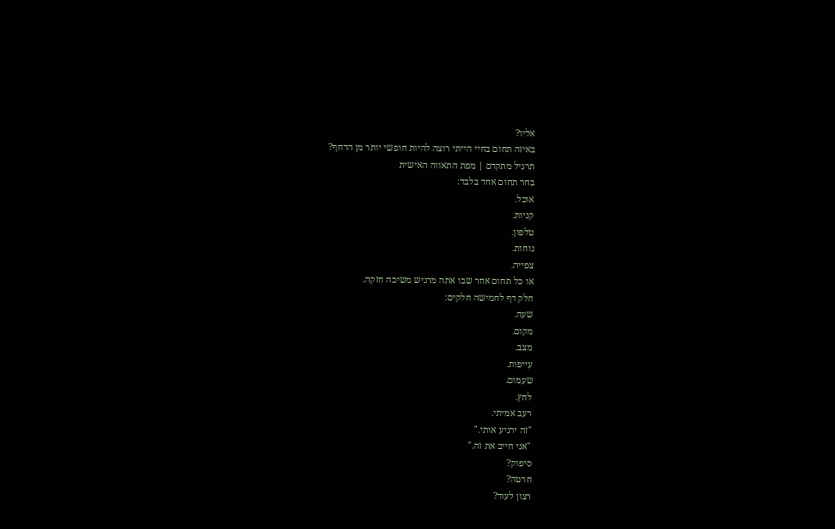אליו?
באיזה תחום בחיי הייתי רוצה להיות חופשי יותר מן הדחף?
תרגיל מתקדם | מפת התאווה האישית
בחר תחום אחד בלבד:
אוכל.
קניות.
טלפון.
נוחות.
צפייה.
או כל תחום אחר שבו אתה מרגיש משיכה חזקה.
חלק דף לחמישה חלקים:
שעה.
מקום.
מצב.
עייפות.
שעמום.
לחץ.
רעב אמיתי.
"זה ירגיע אותי."
"אני חייב את זה."
סיפוק?
חרטה?
רצון לעוד?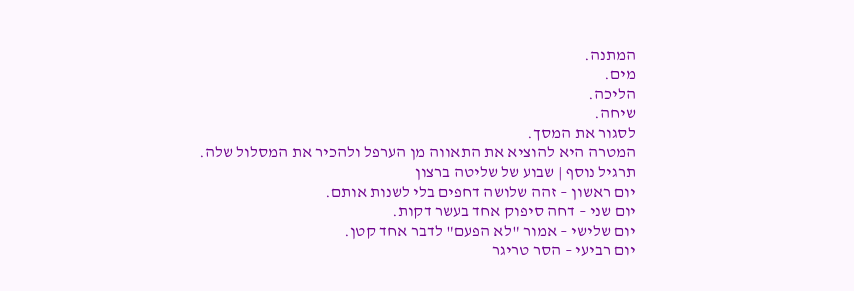המתנה.
מים.
הליכה.
שיחה.
לסגור את המסך.
המטרה היא להוציא את התאווה מן הערפל ולהכיר את המסלול שלה.
תרגיל נוסף | שבוע של שליטה ברצון
יום ראשון – זהה שלושה דחפים בלי לשנות אותם.
יום שני – דחה סיפוק אחד בעשר דקות.
יום שלישי – אמור "לא הפעם" לדבר אחד קטן.
יום רביעי – הסר טריגר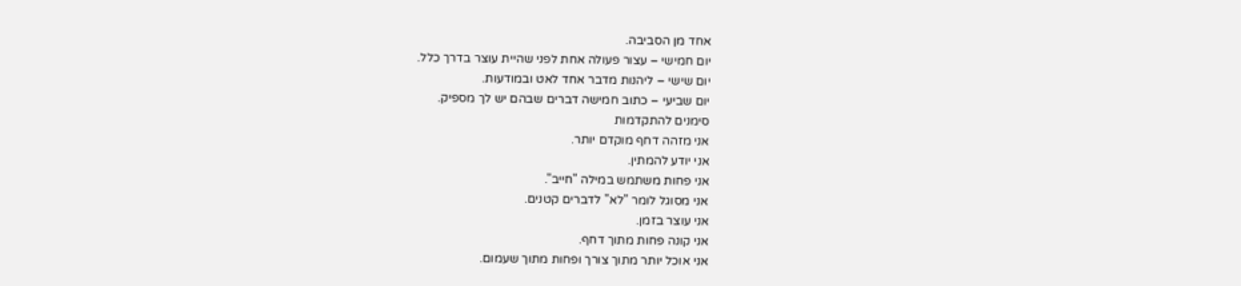אחד מן הסביבה.
יום חמישי – עצור פעולה אחת לפני שהיית עוצר בדרך כלל.
יום שישי – ליהנות מדבר אחד לאט ובמודעות.
יום שביעי – כתוב חמישה דברים שבהם יש לך מספיק.
סימנים להתקדמות
אני מזהה דחף מוקדם יותר.
אני יודע להמתין.
אני פחות משתמש במילה "חייב".
אני מסוגל לומר "לא" לדברים קטנים.
אני עוצר בזמן.
אני קונה פחות מתוך דחף.
אני אוכל יותר מתוך צורך ופחות מתוך שעמום.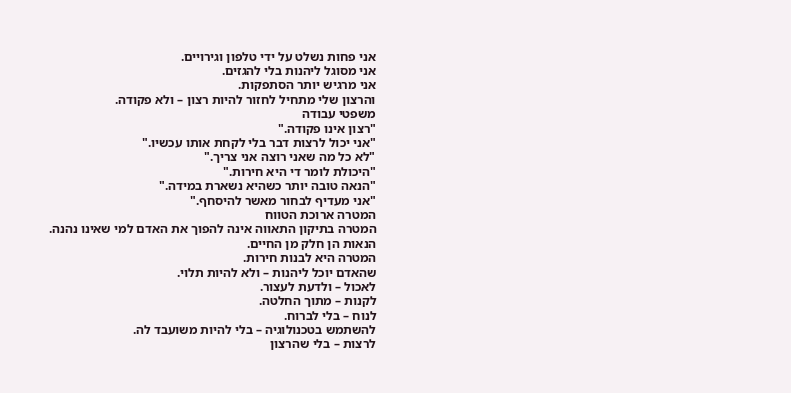אני פחות נשלט על ידי טלפון וגירויים.
אני מסוגל ליהנות בלי להגזים.
אני מרגיש יותר הסתפקות.
והרצון שלי מתחיל לחזור להיות רצון – ולא פקודה.
משפטי עבודה
"רצון אינו פקודה."
"אני יכול לרצות דבר בלי לקחת אותו עכשיו."
"לא כל מה שאני רוצה אני צריך."
"היכולת לומר די היא חירות."
"הנאה טובה יותר כשהיא נשארת במידה."
"אני מעדיף לבחור מאשר להיסחף."
המטרה ארוכת הטווח
המטרה בתיקון התאווה אינה להפוך את האדם למי שאינו נהנה.
הנאות הן חלק מן החיים.
המטרה היא לבנות חירות.
שהאדם יוכל ליהנות – ולא להיות תלוי.
לאכול – ולדעת לעצור.
לקנות – מתוך החלטה.
לנוח – בלי לברוח.
להשתמש בטכנולוגיה – בלי להיות משועבד לה.
לרצות – בלי שהרצון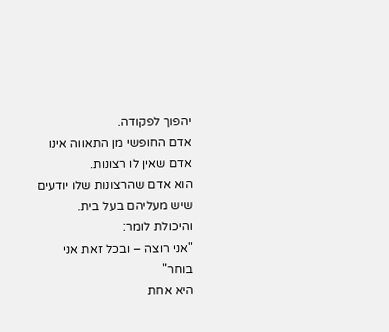יהפוך לפקודה.
אדם החופשי מן התאווה אינו אדם שאין לו רצונות.
הוא אדם שהרצונות שלו יודעים שיש מעליהם בעל בית.
והיכולת לומר:
"אני רוצה – ובכל זאת אני בוחר"
היא אחת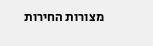מצורות החירות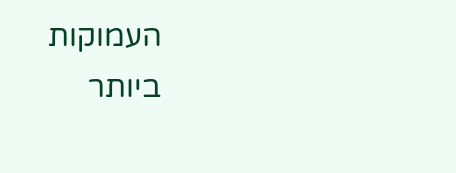העמוקות ביותר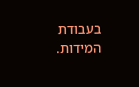בעבודת המידות.